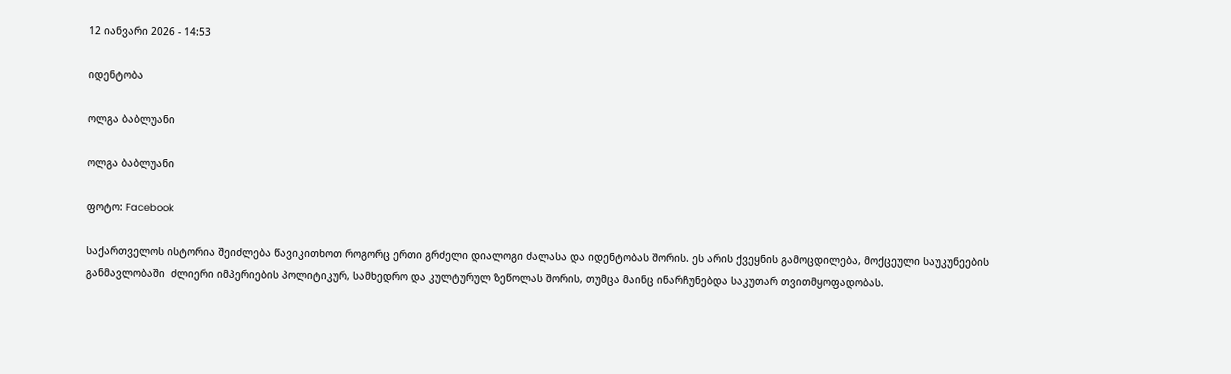12 იანვარი 2026 - 14:53

იდენტობა

ოლგა ბაბლუანი

ოლგა ბაბლუანი

ფოტო: Facebook

საქართველოს ისტორია შეიძლება წავიკითხოთ როგორც ერთი გრძელი დიალოგი ძალასა და იდენტობას შორის. ეს არის ქვეყნის გამოცდილება, მოქცეული საუკუნეების განმავლობაში  ძლიერი იმპერიების პოლიტიკურ, სამხედრო და კულტურულ ზეწოლას შორის, თუმცა მაინც ინარჩუნებდა საკუთარ თვითმყოფადობას.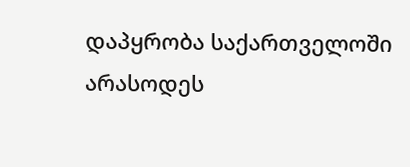დაპყრობა საქართველოში არასოდეს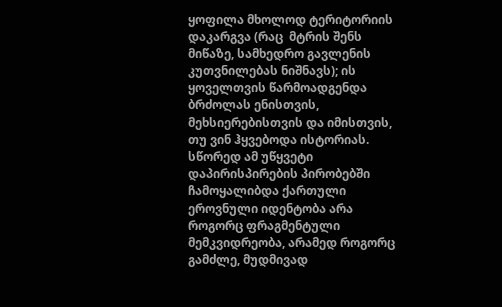ყოფილა მხოლოდ ტერიტორიის დაკარგვა (რაც  მტრის შენს მიწაზე, სამხედრო გავლენის კუთვნილებას ნიშნავს); ის ყოველთვის წარმოადგენდა ბრძოლას ენისთვის, მეხსიერებისთვის და იმისთვის, თუ ვინ ჰყვებოდა ისტორიას. სწორედ ამ უწყვეტი დაპირისპირების პირობებში ჩამოყალიბდა ქართული ეროვნული იდენტობა არა როგორც ფრაგმენტული მემკვიდრეობა, არამედ როგორც გამძლე, მუდმივად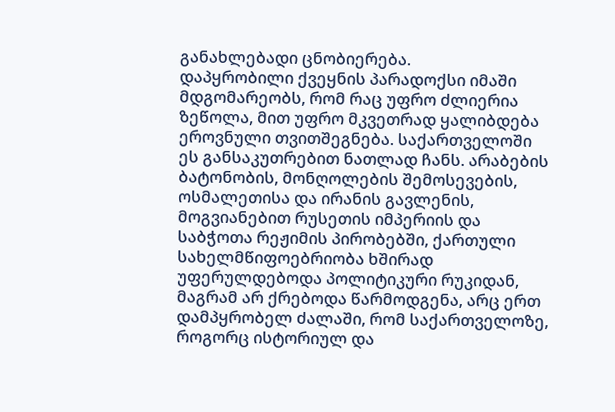განახლებადი ცნობიერება.
დაპყრობილი ქვეყნის პარადოქსი იმაში მდგომარეობს, რომ რაც უფრო ძლიერია ზეწოლა, მით უფრო მკვეთრად ყალიბდება ეროვნული თვითშეგნება. საქართველოში ეს განსაკუთრებით ნათლად ჩანს. არაბების ბატონობის, მონღოლების შემოსევების, ოსმალეთისა და ირანის გავლენის, მოგვიანებით რუსეთის იმპერიის და საბჭოთა რეჟიმის პირობებში, ქართული სახელმწიფოებრიობა ხშირად უფერულდებოდა პოლიტიკური რუკიდან, მაგრამ არ ქრებოდა წარმოდგენა, არც ერთ დამპყრობელ ძალაში, რომ საქართველოზე, როგორც ისტორიულ და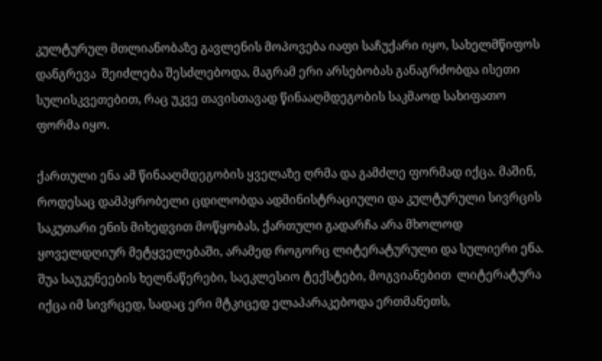კულტურულ მთლიანობაზე გავლენის მოპოვება იაფი საჩუქარი იყო, სახელმწიფოს დანგრევა  შეიძლება შესძლებოდა, მაგრამ ერი არსებობას განაგრძობდა ისეთი სულისკვეთებით, რაც უკვე თავისთავად წინააღმდეგობის საკმაოდ სახიფათო ფორმა იყო.

ქართული ენა ამ წინააღმდეგობის ყველაზე ღრმა და გამძლე ფორმად იქცა. მაშინ, როდესაც დამპყრობელი ცდილობდა ადმინისტრაციული და კულტურული სივრცის საკუთარი ენის მიხედვით მოწყობას, ქართული გადარჩა არა მხოლოდ ყოველდღიურ მეტყველებაში, არამედ როგორც ლიტერატურული და სულიერი ენა. შუა საუკუნეების ხელნაწერები, საეკლესიო ტექსტები, მოგვიანებით  ლიტერატურა იქცა იმ სივრცედ, სადაც ერი მტკიცედ ელაპარაკებოდა ერთმანეთს,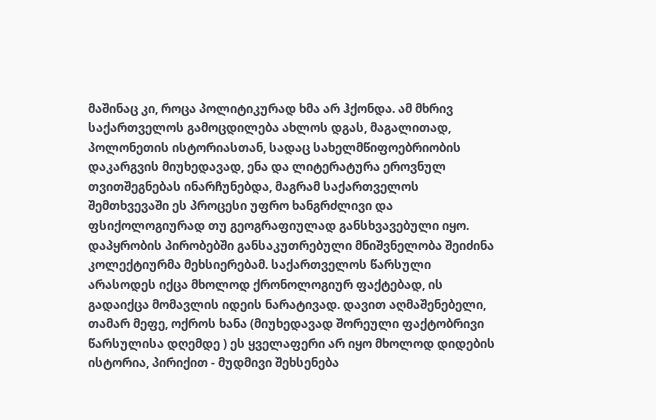მაშინაც კი, როცა პოლიტიკურად ხმა არ ჰქონდა. ამ მხრივ საქართველოს გამოცდილება ახლოს დგას, მაგალითად, პოლონეთის ისტორიასთან, სადაც სახელმწიფოებრიობის დაკარგვის მიუხედავად, ენა და ლიტერატურა ეროვნულ თვითშეგნებას ინარჩუნებდა, მაგრამ საქართველოს შემთხვევაში ეს პროცესი უფრო ხანგრძლივი და ფსიქოლოგიურად თუ გეოგრაფიულად განსხვავებული იყო.
დაპყრობის პირობებში განსაკუთრებული მნიშვნელობა შეიძინა კოლექტიურმა მეხსიერებამ. საქართველოს წარსული არასოდეს იქცა მხოლოდ ქრონოლოგიურ ფაქტებად, ის გადაიქცა მომავლის იდეის ნარატივად. დავით აღმაშენებელი, თამარ მეფე, ოქროს ხანა (მიუხედავად შორეული ფაქტობრივი წარსულისა დღემდე ) ეს ყველაფერი არ იყო მხოლოდ დიდების ისტორია, პირიქით - მუდმივი შეხსენება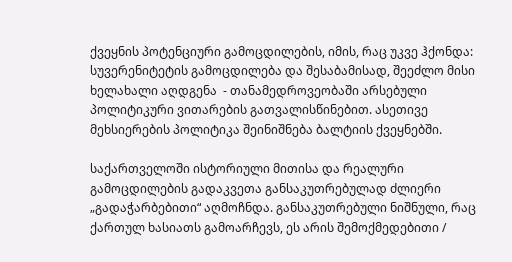ქვეყნის პოტენციური გამოცდილების, იმის, რაც უკვე ჰქონდა: სუვერენიტეტის გამოცდილება და შესაბამისად, შეეძლო მისი ხელახალი აღდგენა  - თანამედროვეობაში არსებული პოლიტიკური ვითარების გათვალისწინებით. ასეთივე მეხსიერების პოლიტიკა შეინიშნება ბალტიის ქვეყნებში.

საქართველოში ისტორიული მითისა და რეალური გამოცდილების გადაკვეთა განსაკუთრებულად ძლიერი  „გადაჭარბებითი“ აღმოჩნდა. განსაკუთრებული ნიშნული, რაც ქართულ ხასიათს გამოარჩევს, ეს არის შემოქმედებითი /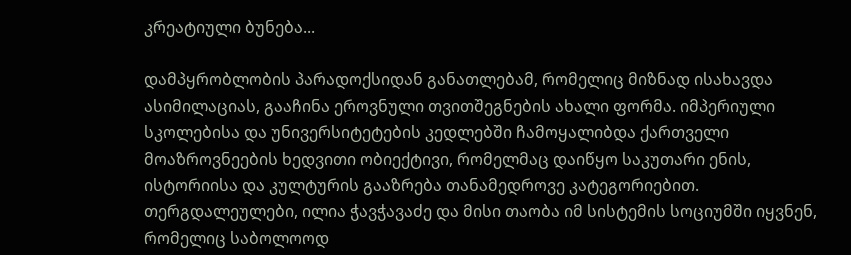კრეატიული ბუნება...

დამპყრობლობის პარადოქსიდან განათლებამ, რომელიც მიზნად ისახავდა ასიმილაციას, გააჩინა ეროვნული თვითშეგნების ახალი ფორმა. იმპერიული სკოლებისა და უნივერსიტეტების კედლებში ჩამოყალიბდა ქართველი მოაზროვნეების ხედვითი ობიექტივი, რომელმაც დაიწყო საკუთარი ენის, ისტორიისა და კულტურის გააზრება თანამედროვე კატეგორიებით. თერგდალეულები, ილია ჭავჭავაძე და მისი თაობა იმ სისტემის სოციუმში იყვნენ, რომელიც საბოლოოდ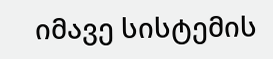იმავე სისტემის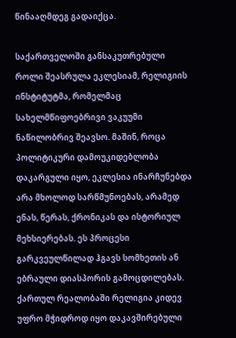წინააღმდეგ გადაიქცა.

საქართველოში განსაკუთრებული როლი შეასრულა ეკლესიამ, რელიგიის ინსტიტუტმა, რომელმაც სახელმწიფოებრივი ვაკუუმი ნაწილობრივ შეავსო. მაშინ, როცა პოლიტიკური დამოუკიდებლობა დაკარგული იყო, ეკლესია ინარჩუნებდა არა მხოლოდ სარწმუნოებას, არამედ ენას, წერას, ქრონიკას და ისტორიულ მეხსიერებას. ეს პროცესი გარკვეულწილად ჰგავს სომხეთის ან ებრაული დიასპორის გამოცდილებას. ქართულ რეალობაში რელიგია კიდევ უფრო მჭიდროდ იყო დაკავშირებული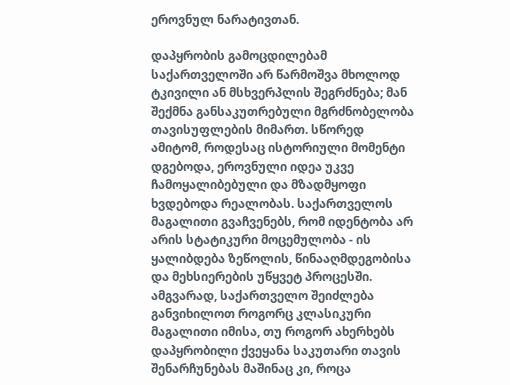ეროვნულ ნარატივთან.

დაპყრობის გამოცდილებამ საქართველოში არ წარმოშვა მხოლოდ ტკივილი ან მსხვერპლის შეგრძნება; მან შექმნა განსაკუთრებული მგრძნობელობა თავისუფლების მიმართ. სწორედ ამიტომ, როდესაც ისტორიული მომენტი დგებოდა, ეროვნული იდეა უკვე ჩამოყალიბებული და მზადმყოფი ხვდებოდა რეალობას. საქართველოს მაგალითი გვაჩვენებს, რომ იდენტობა არ არის სტატიკური მოცემულობა - ის ყალიბდება ზეწოლის, წინააღმდეგობისა და მეხსიერების უწყვეტ პროცესში.
ამგვარად, საქართველო შეიძლება განვიხილოთ როგორც კლასიკური მაგალითი იმისა, თუ როგორ ახერხებს დაპყრობილი ქვეყანა საკუთარი თავის შენარჩუნებას მაშინაც კი, როცა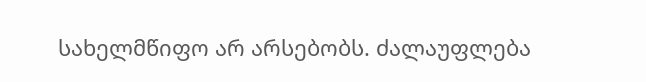სახელმწიფო არ არსებობს. ძალაუფლება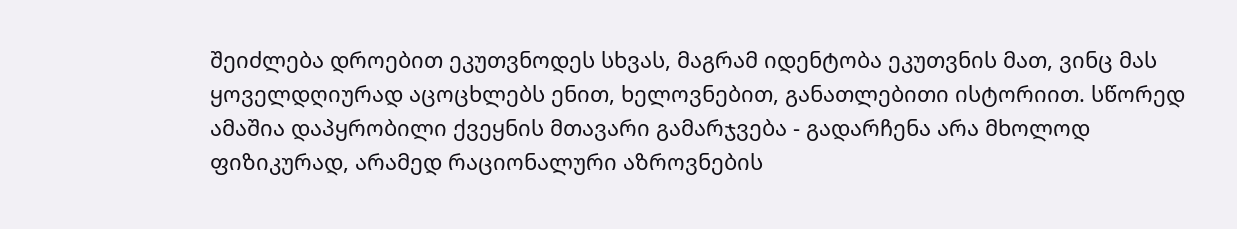შეიძლება დროებით ეკუთვნოდეს სხვას, მაგრამ იდენტობა ეკუთვნის მათ, ვინც მას ყოველდღიურად აცოცხლებს ენით, ხელოვნებით, განათლებითი ისტორიით. სწორედ ამაშია დაპყრობილი ქვეყნის მთავარი გამარჯვება - გადარჩენა არა მხოლოდ ფიზიკურად, არამედ რაციონალური აზროვნების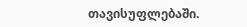თავისუფლებაში.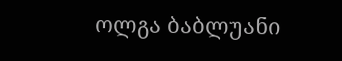ოლგა ბაბლუანი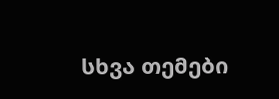სხვა თემები